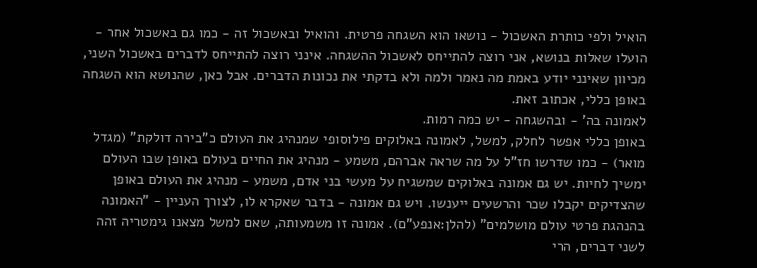הואיל ולפי כותרת האשכול - נושאו הוא השגחה פרטית. והואיל ובאשכול זה - כמו גם באשכול אחר - הועלו שאלות בנושא, אני רוצה להתייחס לאשכול ההשגחה. אינני רוצה להתייחס לדברים באשכול השני, מכיוון שאינני יודע באמת מה נאמר ולמה ולא בדקתי את נכונות הדברים. אבל כאן, שהנושא הוא השגחה באופן כללי, אכתוב זאת.
לאמונה בה' - ובהשגחה - יש כמה רמות.
באופן כללי אפשר לחלק, למשל, לאמונה באלוקים פילוסופי שמנהיג את העולם כ"בירה דולקת" (מגדל מואר) - כמו שדרשו חז"ל על מה שראה אברהם, משמע - מנהיג את החיים בעולם באופן שבו העולם ימשיך לחיות. יש גם אמונה באלוקים שמשגיח על מעשי בני אדם, משמע - מנהיג את העולם באופן שהצדיקים יקבלו שכר והרשעים ייענשו. ויש גם אמונה - בדבר שאקרא לו, לצורך העניין - "האמונה בהנהגת פרטי עולם מושלמים" (להלן:אנפע"ם). אמונה זו משמעותה, שאם למשל מצאנו גימטריה זהה לשני דברים, הרי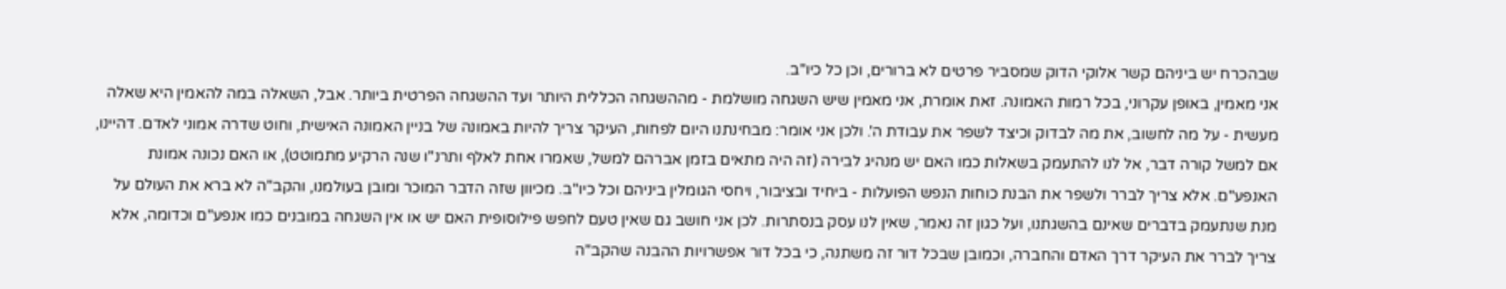שבהכרח יש ביניהם קשר אלוקי הדוק שמסביר פרטים לא ברורים, וכן כל כיו"ב.
אני מאמין, באופן עקרוני, בכל רמות האמונה. זאת אומרת, אני מאמין שיש השגחה מושלמת - מההשגחה הכללית היותר ועד ההשגחה הפרטית ביותר. אבל, השאלה במה להאמין היא שאלה מעשית - על מה לחשוב, את מה לבדוק וכיצד לשפר את עבודת ה'. ולכן אני אומר: מבחינתנו היום לפחות, העיקר צריך להיות באמונה של בניין האמונה האישית, וחוט שדרה אמוני לאדם. דהיינו, אם למשל קורה דבר, אל לנו להתעמק בשאלות כמו האם יש מנהיג לבירה (זה היה מתאים בזמן אברהם למשל, שאמרו אחת לאלף ותרנ"ו שנה הרקיע מתמוטט), או האם נכונה אמונת האנפע"ם. אלא צריך לברר ולשפר את הבנת כוחות הנפש הפועלות - ביחיד ובציבור, ויחסי הגומלין ביניהם וכל כיו"ב. מכיוון שזה הדבר המוכר ומובן בעולמנו, והקב"ה לא ברא את העולם על מנת שנתעמק בדברים שאינם בהשגתנו, ועל כגון זה נאמר, שאין לנו עסק בנסתרות. לכן אני חושב גם שאין טעם לחפש פילוסופית האם יש או אין השגחה במובנים כמו אנפע"ם וכדומה, אלא צריך לברר את העיקר דרך האדם והחברה, וכמובן שבכל דור זה משתנה, כי בכל דור אפשרויות ההבנה שהקב"ה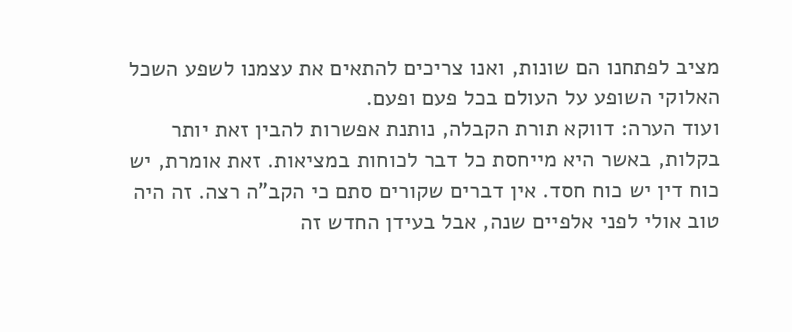מציב לפתחנו הם שונות, ואנו צריכים להתאים את עצמנו לשפע השכל האלוקי השופע על העולם בכל פעם ופעם.
ועוד הערה: דווקא תורת הקבלה, נותנת אפשרות להבין זאת יותר בקלות, באשר היא מייחסת כל דבר לכוחות במציאות. זאת אומרת, יש כוח דין יש כוח חסד. אין דברים שקורים סתם כי הקב"ה רצה. זה היה טוב אולי לפני אלפיים שנה, אבל בעידן החדש זה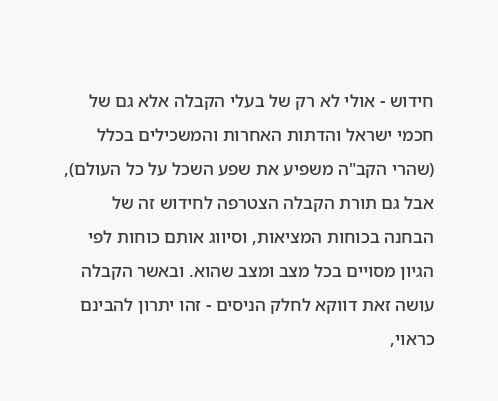חידוש - אולי לא רק של בעלי הקבלה אלא גם של חכמי ישראל והדתות האחרות והמשכילים בכלל (שהרי הקב"ה משפיע את שפע השכל על כל העולם), אבל גם תורת הקבלה הצטרפה לחידוש זה של הבחנה בכוחות המציאות, וסיווג אותם כוחות לפי הגיון מסויים בכל מצב ומצב שהוא. ובאשר הקבלה עושה זאת דווקא לחלק הניסים - זהו יתרון להבינם כראוי,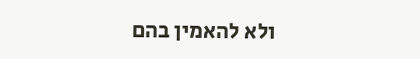ולא להאמין בהם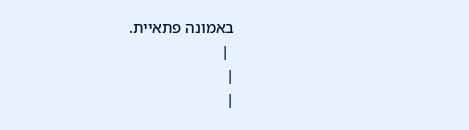באמונה פתאיית.
 |
|
|